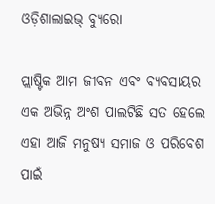ଓଡ଼ିଶାଲାଇଭ୍ ବ୍ୟୁରୋ

ପ୍ଲାଷ୍ଟିକ ଆମ ଜୀବନ ଏବଂ ବ୍ୟବସାୟର ଏକ ଅଭିନ୍ନ ଅଂଶ ପାଲଟିଛି ସତ ହେଲେ ଏହା ଆଜି ମନୁଷ୍ୟ ସମାଜ ଓ ପରିବେଶ ପାଇଁ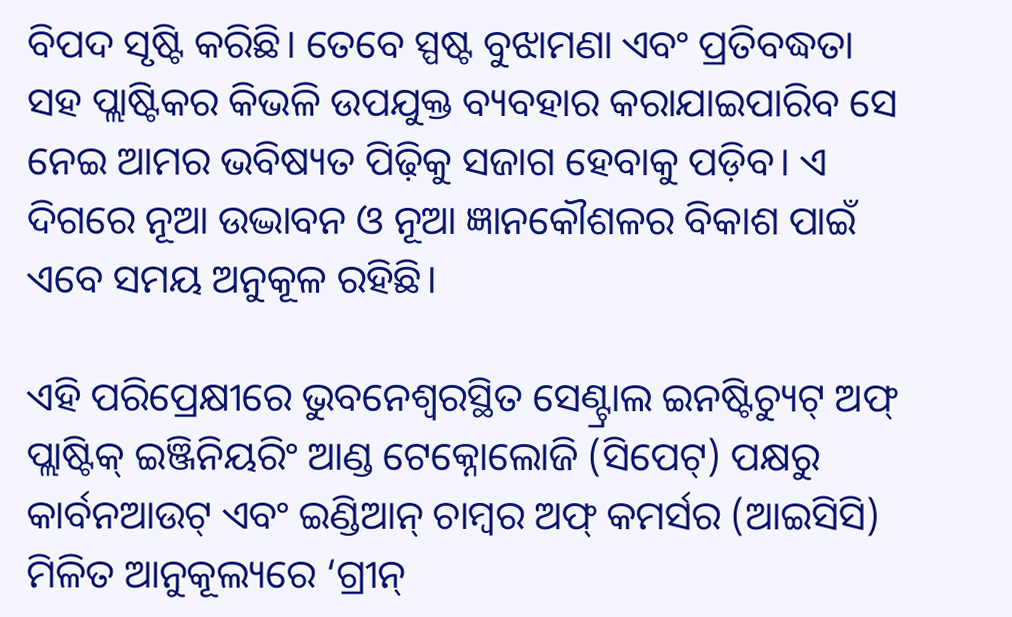ବିପଦ ସୃଷ୍ଟି କରିଛି। ତେବେ ସ୍ପଷ୍ଟ ବୁଝାମଣା ଏବଂ ପ୍ରତିବଦ୍ଧତା ସହ ପ୍ଲାଷ୍ଟିକର କିଭଳି ଉପଯୁକ୍ତ ବ୍ୟବହାର କରାଯାଇପାରିବ ସେ ନେଇ ଆମର ଭବିଷ୍ୟତ ପିଢ଼ିକୁ ସଜାଗ ହେବାକୁ ପଡ଼ିବ। ଏ ଦିଗରେ ନୂଆ ଉଦ୍ଭାବନ ଓ ନୂଆ ଜ୍ଞାନକୌଶଳର ବିକାଶ ପାଇଁ ଏବେ ସମୟ ଅନୁକୂଳ ରହିଛି।

ଏହି ପରିପ୍ରେକ୍ଷୀରେ ଭୁବନେଶ୍ୱରସ୍ଥିତ ସେଣ୍ଟ୍ରାଲ ଇନଷ୍ଟିଚ୍ୟୁଟ୍ ଅଫ୍ ପ୍ଲାଷ୍ଟିକ୍ ଇଞ୍ଜିନିୟରିଂ ଆଣ୍ଡ ଟେକ୍ନୋଲୋଜି (ସିପେଟ୍) ପକ୍ଷରୁ କାର୍ବନଆଉଟ୍ ଏବଂ ଇଣ୍ଡିଆନ୍ ଚାମ୍ବର ଅଫ୍ କମର୍ସର (ଆଇସିସି) ମିଳିତ ଆନୁକୂଲ୍ୟରେ ‘ଗ୍ରୀନ୍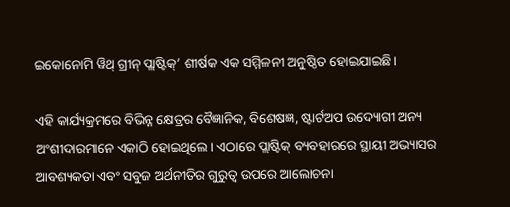ଇକୋନୋମି ୱିଥ୍ ଗ୍ରୀନ୍ ପ୍ଲାଷ୍ଟିକ୍’ ଶୀର୍ଷକ ଏକ ସମ୍ମିଳନୀ ଅନୁଷ୍ଠିତ ହୋଇଯାଇଛି।

ଏହି କାର୍ଯ୍ୟକ୍ରମରେ ବିଭିନ୍ନ କ୍ଷେତ୍ରର ବୈଜ୍ଞାନିକ, ବିଶେଷଜ୍ଞ, ଷ୍ଟାର୍ଟଅପ ଉଦ୍ୟୋଗୀ ଅନ୍ୟ ଅଂଶୀଦାରମାନେ ଏକାଠି ହୋଇଥିଲେ। ଏଠାରେ ପ୍ଲାଷ୍ଟିକ୍ ବ୍ୟବହାରରେ ସ୍ଥାୟୀ ଅଭ୍ୟାସର ଆବଶ୍ୟକତା ଏବଂ ସବୁଜ ଅର୍ଥନୀତିର ଗୁରୁତ୍ଵ ଉପରେ ଆଲୋଚନା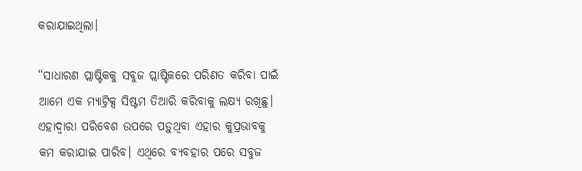କରାଯାଇଥିଲା।

“ସାଧାରଣ ପ୍ଲାଷ୍ଟିକକୁ ସବୁଜ ପ୍ଲାଷ୍ଟିକରେ ପରିଣତ କରିବା ପାଇଁ ଆମେ ଏକ ମ୍ୟାଟ୍ରିକ୍ସ ସିଷ୍ଟମ ତିଆରି କରିବାକୁ ଲକ୍ଷ୍ୟ ରଖିଛୁ। ଏହାଦ୍ଵାରା ପରିବେଶ ଉପରେ ପଡ଼ୁଥିବା ଏହାର କୁପ୍ରଭାବକୁ କମ କରାଯାଇ ପାରିବ। ଏଥିରେ ବ୍ୟବହାର ପରେ ସବୁଜ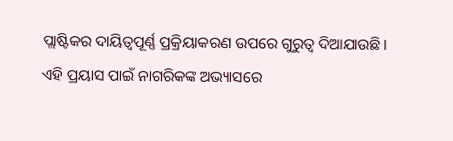ପ୍ଲାଷ୍ଟିକର ଦାୟିତ୍ଵପୂର୍ଣ୍ଣ ପ୍ରକ୍ରିୟାକରଣ ଉପରେ ଗୁରୁତ୍ଵ ଦିଆଯାଉଛି। ଏହି ପ୍ରୟାସ ପାଇଁ ନାଗରିକଙ୍କ ଅଭ୍ୟାସରେ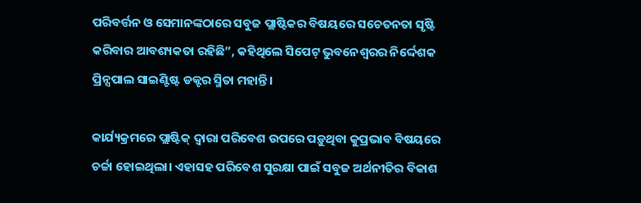ପରିବର୍ତ୍ତନ ଓ ସେମାନଙ୍କଠାରେ ସବୁଜ ପ୍ଲାଷ୍ଟିକର ବିଷୟରେ ସଚେତନତା ସୃଷ୍ଟି କରିବାର ଆବଶ୍ୟକତା ରହିଛି”, କହିଥିଲେ ସିପେଟ୍ ଭୁବନେଶ୍ୱରର ନିର୍ଦ୍ଦେଶକ ପ୍ରିନ୍ସପାଲ ସାଇଣ୍ଟିଷ୍ଟ ଡକ୍ଟର ସ୍ମିତା ମହାନ୍ତି।

କାର୍ଯ୍ୟକ୍ରମରେ ପ୍ଲାଷ୍ଟିକ୍ ଦ୍ଵାରା ପରିବେଶ ଉପରେ ପଡ଼ୁଥିବା କୁପ୍ରଭାବ ବିଷୟରେ ଚର୍ଚ୍ଚା ହୋଇଥିଲା। ଏହାସହ ପରିବେଶ ସୁରକ୍ଷା ପାଇଁ ସବୁଜ ଅର୍ଥନୀତିର ବିକାଶ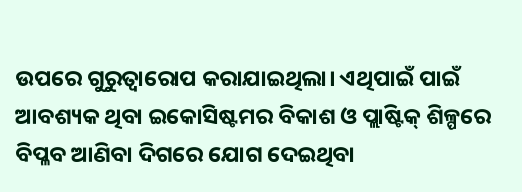ଉପରେ ଗୁରୁତ୍ଵାରୋପ କରାଯାଇଥିଲା। ଏଥିପାଇଁ ପାଇଁ ଆବଶ୍ୟକ ଥିବା ଇକୋସିଷ୍ଟମର ବିକାଶ ଓ ପ୍ଲାଷ୍ଟିକ୍ ଶିଳ୍ପରେ ବିପ୍ଳବ ଆଣିବା ଦିଗରେ ଯୋଗ ଦେଇଥିବା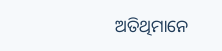ଅତିଥିମାନେ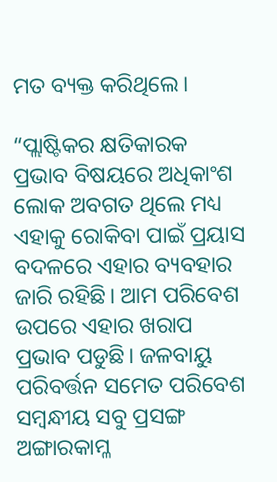ମତ ବ୍ୟକ୍ତ କରିଥିଲେ।

“ପ୍ଲାଷ୍ଟିକର କ୍ଷତିକାରକ ପ୍ରଭାବ ବିଷୟରେ ଅଧିକାଂଶ ଲୋକ ଅବଗତ ଥିଲେ ମଧ୍ୟ ଏହାକୁ ରୋକିବା ପାଇଁ ପ୍ରୟାସ ବଦଳରେ ଏହାର ବ୍ୟବହାର ଜାରି ରହିଛି। ଆମ ପରିବେଶ ଉପରେ ଏହାର ଖରାପ ପ୍ରଭାବ ପଡୁଛି। ଜଳବାୟୁ ପରିବର୍ତ୍ତନ ସମେତ ପରିବେଶ ସମ୍ବନ୍ଧୀୟ ସବୁ ପ୍ରସଙ୍ଗ ଅଙ୍ଗାରକାମ୍ଳ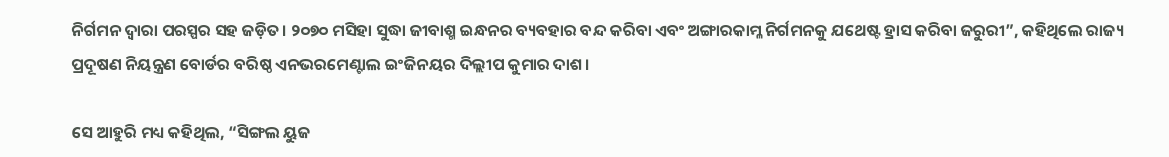ନିର୍ଗମନ ଦ୍ୱାରା ପରସ୍ପର ସହ ଜଡ଼ିତ। ୨୦୭୦ ମସିହା ସୁଦ୍ଧା ଜୀବାଶ୍ମ ଇନ୍ଧନର ବ୍ୟବହାର ବନ୍ଦ କରିବା ଏବଂ ଅଙ୍ଗାରକାମ୍ଳ ନିର୍ଗମନକୁ ଯଥେଷ୍ଟ ହ୍ରାସ କରିବା ଜରୁରୀ”, କହିଥିଲେ ରାଜ୍ୟ ପ୍ରଦୂଷଣ ନିୟନ୍ତ୍ରଣ ବୋର୍ଡର ବରିଷ୍ଠ ଏନଭରମେଣ୍ଟାଲ ଇଂଜିନୟର ଦିଲ୍ଲୀପ କୁମାର ଦାଶ।

ସେ ଆହୁରି ମଧ୍ୟ କହିଥିଲ, “ସିଙ୍ଗଲ ୟୁଜ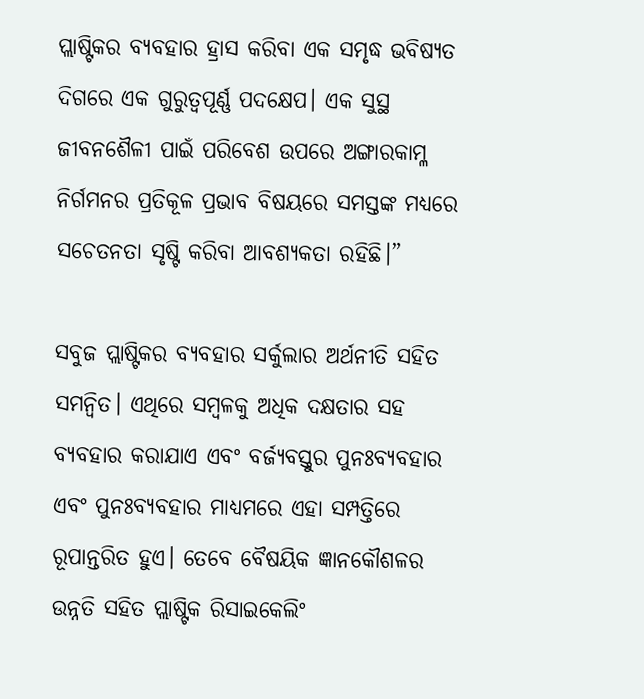ପ୍ଲାଷ୍ଟିକର ବ୍ୟବହାର ହ୍ରାସ କରିବା ଏକ ସମୃଦ୍ଧ ଭବିଷ୍ୟତ ଦିଗରେ ଏକ ଗୁରୁତ୍ୱପୂର୍ଣ୍ଣ ପଦକ୍ଷେପ। ଏକ ସୁସ୍ଥ ଜୀବନଶୈଳୀ ପାଇଁ ପରିବେଶ ଉପରେ ଅଙ୍ଗାରକାମ୍ଳ ନିର୍ଗମନର ପ୍ରତିକୂଳ ପ୍ରଭାବ ବିଷୟରେ ସମସ୍ତଙ୍କ ମଧ୍ୟରେ ସଚେତନତା ସୃଷ୍ଟି କରିବା ଆବଶ୍ୟକତା ରହିଛି।”

ସବୁଜ ପ୍ଲାଷ୍ଟିକର ବ୍ୟବହାର ସର୍କୁଲାର ଅର୍ଥନୀତି ସହିତ ସମନ୍ୱିତ। ଏଥିରେ ସମ୍ବଳକୁ ଅଧିକ ଦକ୍ଷତାର ସହ ବ୍ୟବହାର କରାଯାଏ ଏବଂ ବର୍ଜ୍ୟବସ୍ତୁର ପୁନଃବ୍ୟବହାର ଏବଂ ପୁନଃବ୍ୟବହାର ମାଧ୍ୟମରେ ଏହା ସମ୍ପତ୍ତିରେ ରୂପାନ୍ତରିତ ହୁଏ। ତେବେ ବୈଷୟିକ ଜ୍ଞାନକୌଶଳର ଉନ୍ନତି ସହିତ ପ୍ଲାଷ୍ଟିକ ରିସାଇକେଲିଂ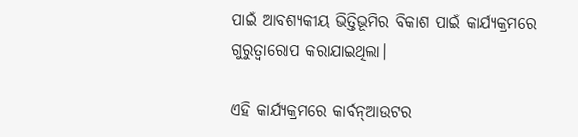ପାଇଁ ଆବଶ୍ୟକୀୟ ଭିତ୍ତିଭୂମିର ବିକାଶ ପାଇଁ କାର୍ଯ୍ୟକ୍ରମରେ ଗୁରୁତ୍ଵାରୋପ କରାଯାଇଥିଲା।

ଏହି କାର୍ଯ୍ୟକ୍ରମରେ କାର୍ବନ୍ଆଉଟର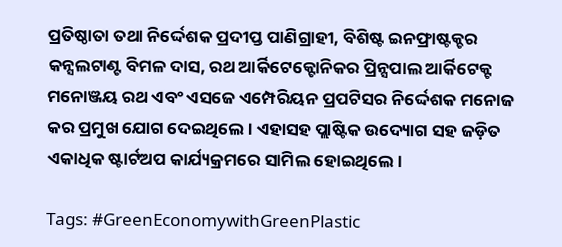ପ୍ରତିଷ୍ଠାତା ତଥା ନିର୍ଦ୍ଦେଶକ ପ୍ରଦୀପ୍ତ ପାଣିଗ୍ରାହୀ, ବିଶିଷ୍ଟ ଇନଫ୍ରାଷ୍ଟକ୍ଚର କନ୍ସଲଟାଣ୍ଟ ବିମଳ ଦାସ, ରଥ ଆର୍କିଟେକ୍ଟୋନିକର ପ୍ରିନ୍ସପାଲ ଆର୍କିଟେକ୍ଟ ମନୋଞ୍ଜୟ ରଥ ଏବଂ ଏସଜେ ଏମ୍ପେରିୟନ ପ୍ରପଟିସର ନିର୍ଦ୍ଦେଶକ ମନୋଜ କର ପ୍ରମୁଖ ଯୋଗ ଦେଇଥିଲେ। ଏହାସହ ପ୍ଲାଷ୍ଟିକ ଉଦ୍ୟୋଗ ସହ ଜଡ଼ିତ ଏକାଧିକ ଷ୍ଟାର୍ଟଅପ କାର୍ଯ୍ୟକ୍ରମରେ ସାମିଲ ହୋଇଥିଲେ।

Tags: #GreenEconomywithGreenPlastic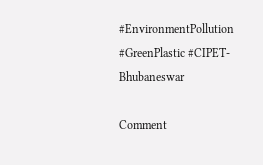#EnvironmentPollution #GreenPlastic #CIPET-Bhubaneswar

Comment